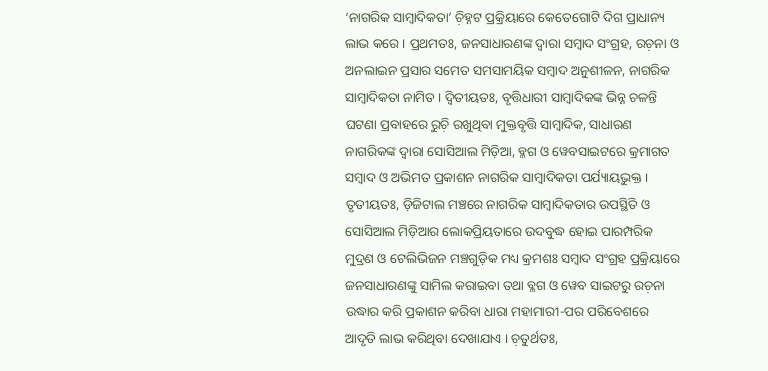‘ନାଗରିକ ସାମ୍ୱାଦିକତା’ ଚ଼ିହ୍ନଟ ପ୍ରକ୍ରିୟାରେ କେତେଗୋଟି ଦିଗ ପ୍ରାଧାନ୍ୟ ଲାଭ କରେ । ପ୍ରଥମତଃ, ଜନସାଧାରଣଙ୍କ ଦ୍ୱାରା ସମ୍ୱାଦ ସଂଗ୍ରହ, ରଚ଼ନା ଓ ଅନଲାଇନ ପ୍ରସାର ସମେତ ସମସାମୟିକ ସମ୍ୱାଦ ଅନୁଶୀଳନ, ନାଗରିକ ସାମ୍ୱାଦିକତା ନାମିତ । ଦ୍ୱିତୀୟତଃ, ବୃତ୍ତିଧାରୀ ସାମ୍ୱାଦିକଙ୍କ ଭିନ୍ନ ଚଳନ୍ତି ଘଟଣା ପ୍ରବାହରେ ରୁଚ଼ି ରଖୁଥିବା ମୁକ୍ତବୃତ୍ତି ସାମ୍ୱାଦିକ, ସାଧାରଣ ନାଗରିକଙ୍କ ଦ୍ୱାରା ସୋସିଆଲ ମିଡ଼ିଆ, ବ୍ଳଗ ଓ ୱେବସାଇଟରେ କ୍ରମାଗତ ସମ୍ୱାଦ ଓ ଅଭିମତ ପ୍ରକାଶନ ନାଗରିକ ସାମ୍ୱାଦିକତା ପର୍ଯ୍ୟାୟଭୁକ୍ତ ।
ତୃତୀୟତଃ, ଡ଼ିଜିଟାଲ ମଞ୍ଚରେ ନାଗରିକ ସାମ୍ୱାଦିକତାର ଉପସ୍ଥିତି ଓ ସୋସିଆଲ ମିଡ଼ିଆର ଲୋକପ୍ରିୟତାରେ ଉଦବୁଦ୍ଧ ହୋଇ ପାରମ୍ପରିକ ମୁଦ୍ରଣ ଓ ଟେଲିଭିଜନ ମଞ୍ଚଗୁଡ଼ିକ ମଧ୍ୟ କ୍ରମଶଃ ସମ୍ୱାଦ ସଂଗ୍ରହ ପ୍ରକ୍ରିୟାରେ ଜନସାଧାରଣଙ୍କୁ ସାମିଲ କରାଇବା ତଥା ବ୍ଳଗ ଓ ୱେବ ସାଇଟରୁ ରଚ଼ନା ଉଦ୍ଧାର କରି ପ୍ରକାଶନ କରିବା ଧାରା ମହାମାରୀ-ପର ପରିବେଶରେ ଆଦୃତି ଲାଭ କରିଥିବା ଦେଖାଯାଏ । ଚ଼ତୁର୍ଥତଃ,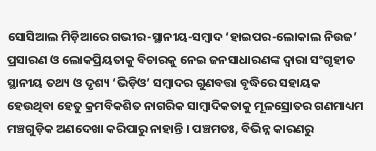ସୋସିଆଲ ମିଡ଼ିଆରେ ଗଭୀର-ସ୍ଥାନୀୟ-ସମ୍ୱାଦ ‘ହାଇପର-ଲୋକାଲ ନିଉଜ’ ପ୍ରସାରଣ ଓ ଲୋକପ୍ରିୟତାକୁ ବିଚାରକୁ ନେଇ ଜନସାଧାରଣଙ୍କ ଦ୍ୱାରା ସଂଗୃହୀତ ସ୍ଥାନୀୟ ତଥ୍ୟ ଓ ଦୃଶ୍ୟ ‘ଭିଡ଼ିଓ’ ସମ୍ୱାଦର ଗୁଣବତ୍ତା ବୃଦ୍ଧିରେ ସହାୟକ ହେଉଥିବା ହେତୁ କ୍ରମବିକଶିତ ନାଗରିକ ସାମ୍ୱାଦିକତାକୁ ମୂଳସ୍ରୋତର ଗଣମାଧ୍ୟମ ମଞ୍ଚଗୁଡ଼ିକ ଅଣଦେଖା କରିପାରୁ ନାହାନ୍ତି । ପଞ୍ଚମତଃ, ବିଭିନ୍ନ କାରଣରୁ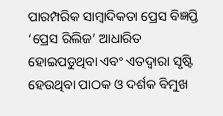ପାରମ୍ପରିକ ସାମ୍ୱାଦିକତା ପ୍ରେସ ବିଜ୍ଞପ୍ତି ‘ପ୍ରେସ ରିଲିଜ’ ଆଧାରିତ ହୋଇପଡୁଥିବା ଏବଂ ଏତଦ୍ୱାରା ସୃଷ୍ଟି ହେଉଥିବା ପାଠକ ଓ ଦର୍ଶକ ବିମୁଖ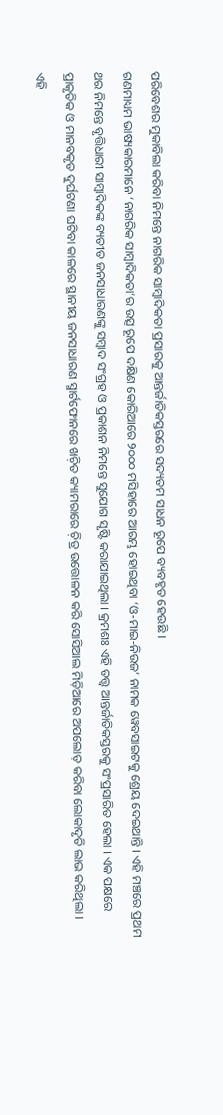ପରିବେଶର ମୁକାବିଲା କରିବା ନିମନ୍ତେ ନାଗରିକ ସାମ୍ୱାଦିକତା ପ୍ରସାରକୁ ଆନ୍ତର୍ଜାତିକସ୍ତରରେ ସଦ୍ୟତମ ସାଧନ ରୂପେ ବ୍ୟବହୃତ ହେଉଛି ।
ଗଣମାଧ୍ୟମ ଭାଷ୍ୟକାରମାନେ ‘ନାଗରିକ ସାମ୍ୱାଦିକତା’ର ଉତ୍ସ ରୂପେ ଦକ୍ଷିଣ କୋରିଆରେ ୨୦୦୦ ମସିହାରେ ଆରମ୍ଭ ହୋଇଥିବା ‘ଓ-ମାଇ-ନିଉଜ’ ନାମକ ୱେବସାଇଟକୁ ଶ୍ରେୟ ଦେଇଥାନ୍ତି । ଏହି ମଞ୍ଚରେ ପ୍ରଥମ ଥର ନିମନ୍ତେ ବୃତ୍ତିଧାରୀ ସାମ୍ୱାଦିକଙ୍କ ବ୍ୟତୀତ ଜନସାଧାରଣଙ୍କୁ ସମ୍ୱାଦ ସଂଗ୍ରହ ଓ ପ୍ରକାଶନ ନିମନ୍ତେ ସୁଯୋଗ ସୃଷ୍ଟି କରାଯାଇଥିଲା । କ୍ରମଶଃ ଏହି ତତ୍ତ୍ୱ ଆନ୍ତର୍ଜାତିକସ୍ତରକୁ ସଂପ୍ରସାରିତ ହେଲା । ଏକ ପକ୍ଷରେ ପ୍ରାକୃତିକ ଓ ମାନବକୃତ ଦୁର୍ଘଟଣା ଘଟିବା କାଳରେ ସ୍ଥାନୀୟ ଜନସାଧାରଣ ସ୍ମାର୍ଟଫୋନରେ ଖଚ଼ିତ କ୍ୟାମରାରେ ଚ଼ିତ୍ର ଉତ୍ତୋଳନ କରି ସୋସିଆଲ ମିଡ଼ିଆରେ ଅପଲୋଡ଼ କରିବା ଲୋକାଦୃତି ଲାଭ କରିଥିଲା । ଏହି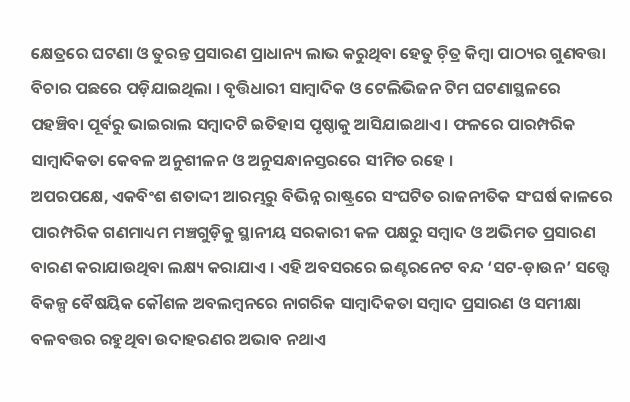କ୍ଷେତ୍ରରେ ଘଟଣା ଓ ତୁରନ୍ତ ପ୍ରସାରଣ ପ୍ରାଧାନ୍ୟ ଲାଭ କରୁଥିବା ହେତୁ ଚ଼ିତ୍ର କିମ୍ୱା ପାଠ୍ୟର ଗୁଣବତ୍ତା ବିଚାର ପଛରେ ପଡ଼ିଯାଇଥିଲା । ବୃତ୍ତିଧାରୀ ସାମ୍ୱାଦିକ ଓ ଟେଲିଭିଜନ ଟିମ ଘଟଣାସ୍ଥଳରେ ପହଞ୍ଚିବା ପୂର୍ବରୁ ଭାଇରାଲ ସମ୍ୱାଦଟି ଇତିହାସ ପୃଷ୍ଠାକୁ ଆସିଯାଇଥାଏ । ଫଳରେ ପାରମ୍ପରିକ ସାମ୍ୱାଦିକତା କେବଳ ଅନୁଶୀଳନ ଓ ଅନୁସନ୍ଧାନସ୍ତରରେ ସୀମିତ ରହେ ।
ଅପରପକ୍ଷେ, ଏକବିଂଶ ଶତାଦ୍ଦୀ ଆରମ୍ଭରୁ ବିଭିନ୍ନ ରାଷ୍ଟ୍ରରେ ସଂଘଟିତ ରାଜନୀତିକ ସଂଘର୍ଷ କାଳରେ ପାରମ୍ପରିକ ଗଣମାଧ୍ୟମ ମଞ୍ଚଗୁଡ଼ିକୁ ସ୍ଥାନୀୟ ସରକାରୀ କଳ ପକ୍ଷରୁ ସମ୍ୱାଦ ଓ ଅଭିମତ ପ୍ରସାରଣ ବାରଣ କରାଯାଉଥିବା ଲକ୍ଷ୍ୟ କରାଯାଏ । ଏହି ଅବସରରେ ଇଣ୍ଟରନେଟ ବନ୍ଦ ‘ସଟ-ଡ଼ାଉନ’ ସତ୍ତ୍ୱେ ବିକଳ୍ପ ବୈଷୟିକ କୌଶଳ ଅବଲମ୍ୱନରେ ନାଗରିକ ସାମ୍ୱାଦିକତା ସମ୍ୱାଦ ପ୍ରସାରଣ ଓ ସମୀକ୍ଷା ବଳବତ୍ତର ରହୁଥିବା ଉଦାହରଣର ଅଭାବ ନଥାଏ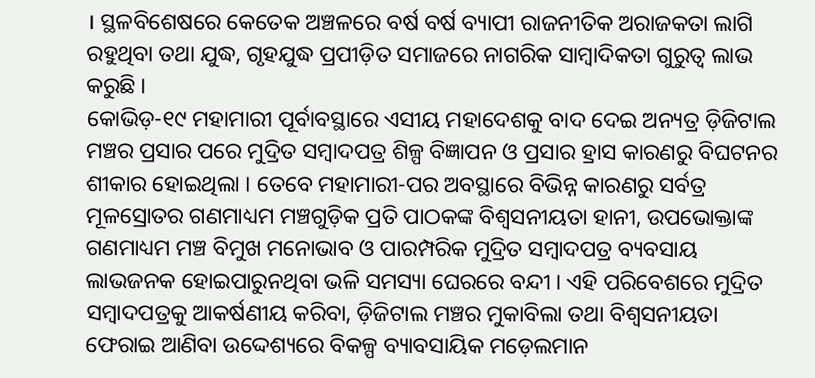। ସ୍ଥଳବିଶେଷରେ କେତେକ ଅଞ୍ଚଳରେ ବର୍ଷ ବର୍ଷ ବ୍ୟାପୀ ରାଜନୀତିକ ଅରାଜକତା ଲାଗି ରହୁଥିବା ତଥା ଯୁଦ୍ଧ, ଗୃହଯୁଦ୍ଧ ପ୍ରପୀଡ଼ିତ ସମାଜରେ ନାଗରିକ ସାମ୍ୱାଦିକତା ଗୁରୁତ୍ୱ ଲାଭ କରୁଛି ।
କୋଭିଡ଼-୧୯ ମହାମାରୀ ପୂର୍ବାବସ୍ଥାରେ ଏସୀୟ ମହାଦେଶକୁ ବାଦ ଦେଇ ଅନ୍ୟତ୍ର ଡ଼ିଜିଟାଲ ମଞ୍ଚର ପ୍ରସାର ପରେ ମୁଦ୍ରିତ ସମ୍ୱାଦପତ୍ର ଶିଳ୍ପ ବିଜ୍ଞାପନ ଓ ପ୍ରସାର ହ୍ରାସ କାରଣରୁ ବିଘଟନର ଶୀକାର ହୋଇଥିଲା । ତେବେ ମହାମାରୀ-ପର ଅବସ୍ଥାରେ ବିଭିନ୍ନ କାରଣରୁ ସର୍ବତ୍ର ମୂଳସ୍ରୋତର ଗଣମାଧ୍ୟମ ମଞ୍ଚଗୁଡ଼ିକ ପ୍ରତି ପାଠକଙ୍କ ବିଶ୍ୱସନୀୟତା ହାନୀ, ଉପଭୋକ୍ତାଙ୍କ ଗଣମାଧ୍ୟମ ମଞ୍ଚ ବିମୁଖ ମନୋଭାବ ଓ ପାରମ୍ପରିକ ମୁଦ୍ରିତ ସମ୍ୱାଦପତ୍ର ବ୍ୟବସାୟ ଲାଭଜନକ ହୋଇପାରୁନଥିବା ଭଳି ସମସ୍ୟା ଘେରରେ ବନ୍ଦୀ । ଏହି ପରିବେଶରେ ମୁଦ୍ରିତ ସମ୍ୱାଦପତ୍ରକୁ ଆକର୍ଷଣୀୟ କରିବା, ଡ଼ିଜିଟାଲ ମଞ୍ଚର ମୁକାବିଲା ତଥା ବିଶ୍ୱସନୀୟତା ଫେରାଇ ଆଣିବା ଉଦ୍ଦେଶ୍ୟରେ ବିକଳ୍ପ ବ୍ୟାବସାୟିକ ମଡ଼େଲମାନ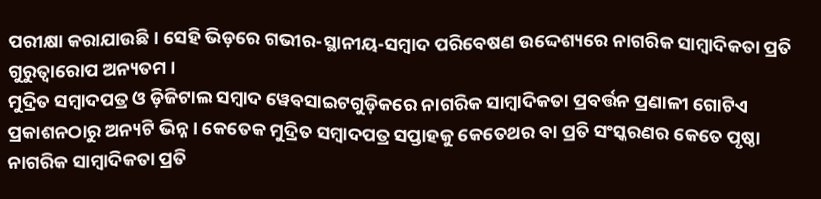ପରୀକ୍ଷା କରାଯାଉଛି । ସେହି ଭିଡ଼ରେ ଗଭୀର-ସ୍ଥାନୀୟ-ସମ୍ୱାଦ ପରିବେଷଣ ଉଦ୍ଦେଶ୍ୟରେ ନାଗରିକ ସାମ୍ୱାଦିକତା ପ୍ରତି ଗୁରୁତ୍ୱାରୋପ ଅନ୍ୟତମ ।
ମୁଦ୍ରିତ ସମ୍ୱାଦପତ୍ର ଓ ଡ଼ିଜିଟାଲ ସମ୍ୱାଦ ୱେବସାଇଟଗୁଡ଼ିକରେ ନାଗରିକ ସାମ୍ୱାଦିକତା ପ୍ରବର୍ତ୍ତନ ପ୍ରଣାଳୀ ଗୋଟିଏ ପ୍ରକାଶନଠାରୁ ଅନ୍ୟଟି ଭିନ୍ନ । କେତେକ ମୁଦ୍ରିତ ସମ୍ୱାଦପତ୍ର ସପ୍ତାହକୁ କେତେଥର ବା ପ୍ରତି ସଂସ୍କରଣର କେତେ ପୃଷ୍ଠା ନାଗରିକ ସାମ୍ୱାଦିକତା ପ୍ରତି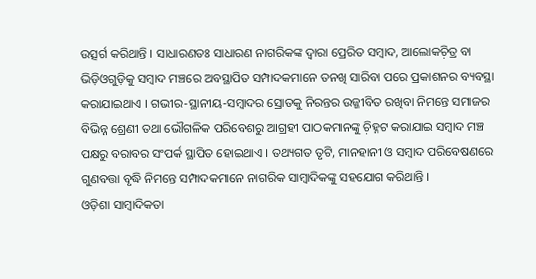ଉତ୍ସର୍ଗ କରିଥାନ୍ତି । ସାଧାରଣତଃ ସାଧାରଣ ନାଗରିକଙ୍କ ଦ୍ୱାରା ପ୍ରେରିତ ସମ୍ୱାଦ, ଆଲୋକଚ଼ିତ୍ର ବା ଭିଡ଼ିଓଗୁଡ଼ିକୁ ସମ୍ୱାଦ ମଞ୍ଚରେ ଅବସ୍ଥାପିତ ସମ୍ପାଦକମାନେ ତନଖି ସାରିବା ପରେ ପ୍ରକାଶନର ବ୍ୟବସ୍ଥା କରାଯାଇଥାଏ । ଗଭୀର-ସ୍ଥାନୀୟ-ସମ୍ୱାଦର ସ୍ରୋତକୁ ନିରନ୍ତର ଉଜ୍ଜୀବିତ ରଖିବା ନିମନ୍ତେ ସମାଜର ବିଭିନ୍ନ ଶ୍ରେଣୀ ତଥା ଭୌଗଳିକ ପରିବେଶରୁ ଆଗ୍ରହୀ ପାଠକମାନଙ୍କୁ ଚ଼ିହ୍ନଟ କରାଯାଇ ସମ୍ୱାଦ ମଞ୍ଚ ପକ୍ଷରୁ ବରାବର ସଂପର୍କ ସ୍ଥାପିତ ହୋଇଥାଏ । ତଥ୍ୟଗତ ତୃଟି, ମାନହାନୀ ଓ ସମ୍ୱାଦ ପରିବେଷଣରେ ଗୁଣବତ୍ତା ବୃଦ୍ଧି ନିମନ୍ତେ ସମ୍ପାଦକମାନେ ନାଗରିକ ସାମ୍ୱାଦିକଙ୍କୁ ସହଯୋଗ କରିଥାନ୍ତି ।
ଓଡ଼ିଶା ସାମ୍ୱାଦିକତା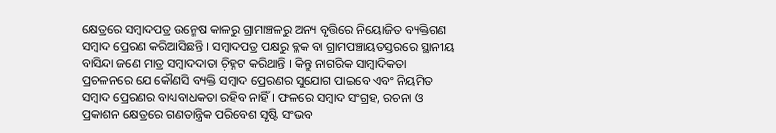କ୍ଷେତ୍ରରେ ସମ୍ୱାଦପତ୍ର ଉନ୍ମେଷ କାଳରୁ ଗ୍ରାମାଞ୍ଚଳରୁ ଅନ୍ୟ ବୃତ୍ତିରେ ନିୟୋଜିତ ବ୍ୟକ୍ତିଗଣ ସମ୍ୱାଦ ପ୍ରେରଣ କରିଆସିଛନ୍ତି । ସମ୍ୱାଦପତ୍ର ପକ୍ଷରୁ ବ୍ଳକ ବା ଗ୍ରାମପଞ୍ଚାୟତସ୍ତରରେ ସ୍ଥାନୀୟ ବାସିନ୍ଦା ଜଣେ ମାତ୍ର ସମ୍ୱାଦଦାତା ଚ଼ିହ୍ନଟ କରିଥାନ୍ତି । କିନ୍ତୁ ନାଗରିକ ସାମ୍ୱାଦିକତା ପ୍ରଚଳନରେ ଯେ କୌଣସି ବ୍ୟକ୍ତି ସମ୍ୱାଦ ପ୍ରେରଣର ସୁଯୋଗ ପାଇବେ ଏବଂ ନିୟମିତ ସମ୍ୱାଦ ପ୍ରେରଣର ବାଧ୍ୟବାଧକତା ରହିବ ନାହିଁ । ଫଳରେ ସମ୍ୱାଦ ସଂଗ୍ରହ, ରଚନା ଓ ପ୍ରକାଶନ କ୍ଷେତ୍ରରେ ଗଣତାନ୍ତ୍ରିକ ପରିବେଶ ସୃଷ୍ଟି ସଂଭବ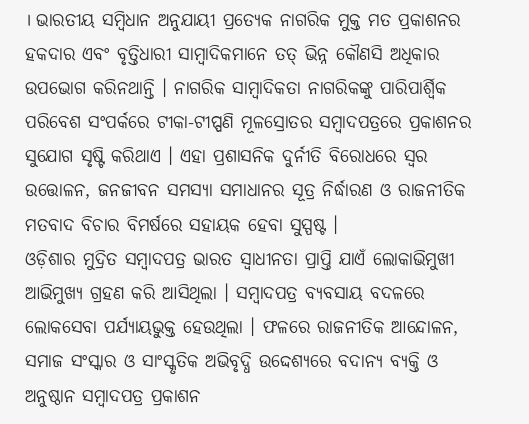। ଭାରତୀୟ ସମ୍ୱିଧାନ ଅନୁଯାୟୀ ପ୍ରତ୍ୟେକ ନାଗରିକ ମୁକ୍ତ ମତ ପ୍ରକାଶନର ହକଦାର ଏବଂ ବୃତ୍ତିଧାରୀ ସାମ୍ୱାଦିକମାନେ ତତ୍ ଭିନ୍ନ କୌଣସି ଅଧିକାର ଉପଭୋଗ କରିନଥାନ୍ତି । ନାଗରିକ ସାମ୍ୱାଦିକତା ନାଗରିକଙ୍କୁ ପାରିପାର୍ଶ୍ୱିକ ପରିବେଶ ସଂପର୍କରେ ଟୀକା-ଟୀପ୍ପଣି ମୂଳସ୍ରୋତର ସମ୍ୱାଦପତ୍ରରେ ପ୍ରକାଶନର ସୁଯୋଗ ସୃଷ୍ଟି କରିଥାଏ । ଏହା ପ୍ରଶାସନିକ ଦୁର୍ନୀତି ବିରୋଧରେ ସ୍ୱର ଉତ୍ତୋଳନ, ଜନଜୀବନ ସମସ୍ୟା ସମାଧାନର ସୂତ୍ର ନିର୍ଦ୍ଧାରଣ ଓ ରାଜନୀତିକ ମତବାଦ ବିଚାର ବିମର୍ଷରେ ସହାୟକ ହେବା ସୁସ୍ପଷ୍ଟ ।
ଓଡ଼ିଶାର ମୁଦ୍ରିତ ସମ୍ୱାଦପତ୍ର ଭାରତ ସ୍ୱାଧୀନତା ପ୍ରାପ୍ତି ଯାଏଁ ଲୋକାଭିମୁଖୀ ଆଭିମୁଖ୍ୟ ଗ୍ରହଣ କରି ଆସିଥିଲା । ସମ୍ୱାଦପତ୍ର ବ୍ୟବସାୟ ବଦଳରେ ଲୋକସେବା ପର୍ଯ୍ୟାୟଭୁକ୍ତ ହେଉଥିଲା । ଫଳରେ ରାଜନୀତିକ ଆନ୍ଦୋଳନ, ସମାଜ ସଂସ୍କାର ଓ ସାଂସ୍କୃତିକ ଅଭିବୃଦ୍ଧି ଉଦ୍ଦେଶ୍ୟରେ ବଦାନ୍ୟ ବ୍ୟକ୍ତି ଓ ଅନୁଷ୍ଠାନ ସମ୍ୱାଦପତ୍ର ପ୍ରକାଶନ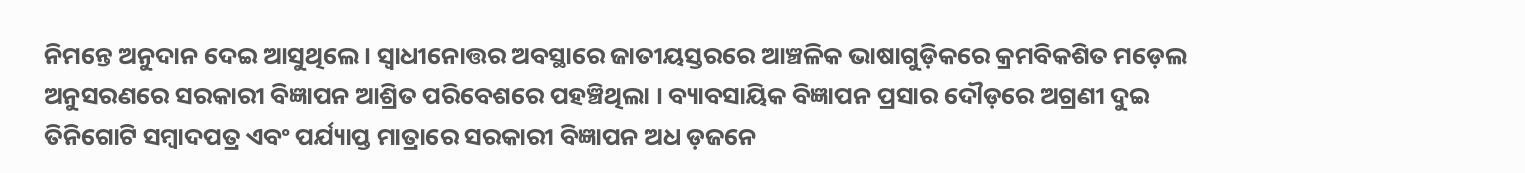ନିମନ୍ତେ ଅନୁଦାନ ଦେଇ ଆସୁଥିଲେ । ସ୍ୱାଧୀନୋତ୍ତର ଅବସ୍ଥାରେ ଜାତୀୟସ୍ତରରେ ଆଞ୍ଚଳିକ ଭାଷାଗୁଡ଼ିକରେ କ୍ରମବିକଶିତ ମଡ଼େଲ ଅନୁସରଣରେ ସରକାରୀ ବିଜ୍ଞାପନ ଆଶ୍ରିତ ପରିବେଶରେ ପହଞ୍ଚିଥିଲା । ବ୍ୟାବସାୟିକ ବିଜ୍ଞାପନ ପ୍ରସାର ଦୌଡ଼ରେ ଅଗ୍ରଣୀ ଦୁଇ ତିନିଗୋଟି ସମ୍ୱାଦପତ୍ର ଏବଂ ପର୍ଯ୍ୟାପ୍ତ ମାତ୍ରାରେ ସରକାରୀ ବିଜ୍ଞାପନ ଅଧ ଡ଼ଜନେ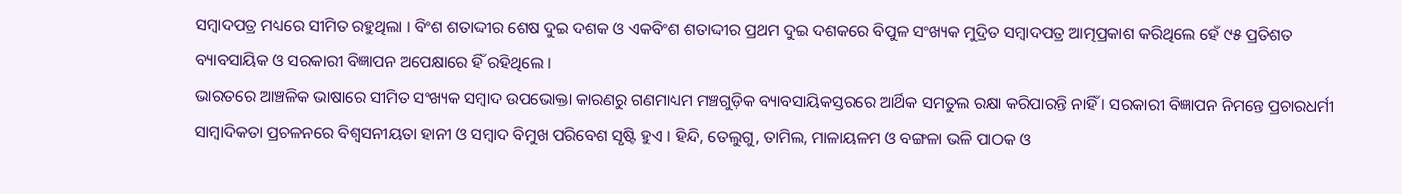ସମ୍ୱାଦପତ୍ର ମଧ୍ୟରେ ସୀମିତ ରହୁଥିଲା । ବିଂଶ ଶତାଦ୍ଦୀର ଶେଷ ଦୁଇ ଦଶକ ଓ ଏକବିଂଶ ଶତାଦ୍ଦୀର ପ୍ରଥମ ଦୁଇ ଦଶକରେ ବିପୁଳ ସଂଖ୍ୟକ ମୁଦ୍ରିତ ସମ୍ୱାଦପତ୍ର ଆତ୍ମପ୍ରକାଶ କରିଥିଲେ ହେଁ ୯୫ ପ୍ରତିଶତ ବ୍ୟାବସାୟିକ ଓ ସରକାରୀ ବିଜ୍ଞାପନ ଅପେକ୍ଷାରେ ହିଁ ରହିଥିଲେ ।
ଭାରତରେ ଆଞ୍ଚଳିକ ଭାଷାରେ ସୀମିତ ସଂଖ୍ୟକ ସମ୍ୱାଦ ଉପଭୋକ୍ତା କାରଣରୁ ଗଣମାଧ୍ୟମ ମଞ୍ଚଗୁଡ଼ିକ ବ୍ୟାବସାୟିକସ୍ତରରେ ଆର୍ଥିକ ସମତୁଲ ରକ୍ଷା କରିପାରନ୍ତି ନାହିଁ । ସରକାରୀ ବିଜ୍ଞାପନ ନିମନ୍ତେ ପ୍ରଚାରଧର୍ମୀ ସାମ୍ୱାଦିକତା ପ୍ରଚଳନରେ ବିଶ୍ୱସନୀୟତା ହାନୀ ଓ ସମ୍ୱାଦ ବିମୁଖ ପରିବେଶ ସୃଷ୍ଟି ହୁଏ । ହିନ୍ଦି, ତେଲୁଗୁ, ତାମିଲ, ମାଳାୟଳମ ଓ ବଙ୍ଗଳା ଭଳି ପାଠକ ଓ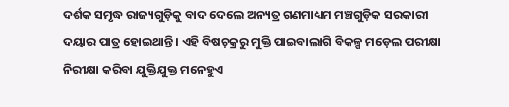ଦର୍ଶକ ସମୃଦ୍ଧ ରାଜ୍ୟଗୁଡ଼ିକୁ ବାଦ ଦେଲେ ଅନ୍ୟତ୍ର ଗଣମାଧ୍ୟମ ମଞ୍ଚଗୁଡ଼ିକ ସରକାରୀ ଦୟାର ପାତ୍ର ହୋଇଥାନ୍ତି । ଏହି ବିଷଚ଼କ୍ରରୁ ମୁକ୍ତି ପାଇବାଲାଗି ବିକଳ୍ପ ମଡ଼େଲ ପରୀକ୍ଷା ନିରୀକ୍ଷା କରିବା ଯୁକ୍ତିଯୁକ୍ତ ମନେହୁଏ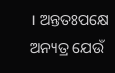। ଅନ୍ତତଃପକ୍ଷେ ଅନ୍ୟତ୍ର ଯେଉଁ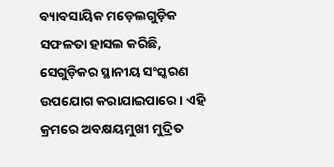ବ୍ୟାବସାୟିକ ମଡ଼େଲଗୁଡ଼ିକ ସଫଳତା ହାସଲ କରିଛି, ସେଗୁଡ଼ିକର ସ୍ଥାନୀୟ ସଂସ୍କରଣ ଉପଯୋଗ କରାଯାଇପାରେ । ଏହି କ୍ରମରେ ଅବକ୍ଷୟମୁଖୀ ମୁଦ୍ରିତ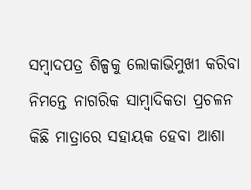ସମ୍ୱାଦପତ୍ର ଶିଳ୍ପକୁ ଲୋକାଭିମୁଖୀ କରିବା ନିମନ୍ତେ ନାଗରିକ ସାମ୍ୱାଦିକତା ପ୍ରଚଳନ କିଛି ମାତ୍ରାରେ ସହାୟକ ହେବା ଆଶା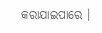କରାଯାଇପାରେ ।